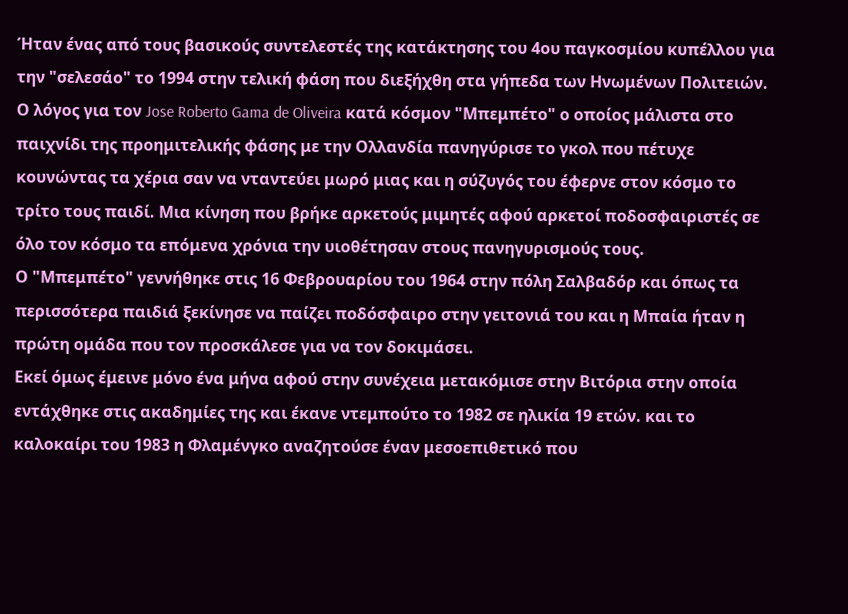Ήταν ένας από τους βασικούς συντελεστές της κατάκτησης του 4ου παγκοσμίου κυπέλλου για την "σελεσάο" το 1994 στην τελική φάση που διεξήχθη στα γήπεδα των Ηνωμένων Πολιτειών. Ο λόγος για τον Jose Roberto Gama de Oliveira κατά κόσμον "Μπεμπέτο" ο οποίος μάλιστα στο παιχνίδι της προημιτελικής φάσης με την Ολλανδία πανηγύρισε το γκολ που πέτυχε κουνώντας τα χέρια σαν να νταντεύει μωρό μιας και η σύζυγός του έφερνε στον κόσμο το τρίτο τους παιδί. Μια κίνηση που βρήκε αρκετούς μιμητές αφού αρκετοί ποδοσφαιριστές σε όλο τον κόσμο τα επόμενα χρόνια την υιοθέτησαν στους πανηγυρισμούς τους.
Ο "Μπεμπέτο" γεννήθηκε στις 16 Φεβρουαρίου του 1964 στην πόλη Σαλβαδόρ και όπως τα περισσότερα παιδιά ξεκίνησε να παίζει ποδόσφαιρο στην γειτονιά του και η Μπαία ήταν η πρώτη ομάδα που τον προσκάλεσε για να τον δοκιμάσει.
Εκεί όμως έμεινε μόνο ένα μήνα αφού στην συνέχεια μετακόμισε στην Βιτόρια στην οποία εντάχθηκε στις ακαδημίες της και έκανε ντεμπούτο το 1982 σε ηλικία 19 ετών. και το καλοκαίρι του 1983 η Φλαμένγκο αναζητούσε έναν μεσοεπιθετικό που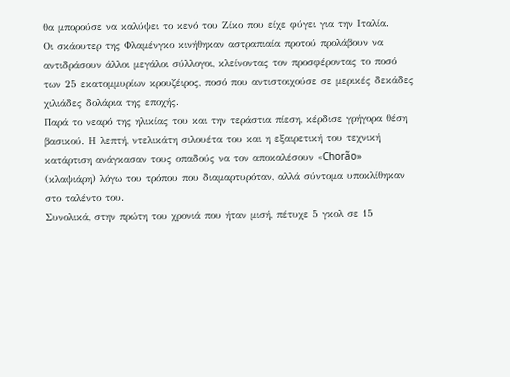θα μπορούσε να καλύψει το κενό του Ζίκο που είχε φύγει για την Ιταλία.
Οι σκάουτερ της Φλαμένγκο κινήθηκαν αστραπιαία προτού προλάβουν να αντιδράσουν άλλοι μεγάλοι σύλλογοι, κλείνοντας τον προσφέροντας το ποσό των 25 εκατομμυρίων κρουζέιρος, ποσό που αντιστοιχούσε σε μερικές δεκάδες χιλιάδες δολάρια της εποχής.
Παρά το νεαρό της ηλικίας του και την τεράστια πίεση, κέρδισε γρήγορα θέση βασικού. Η λεπτή, ντελικάτη σιλουέτα του και η εξαιρετική του τεχνική κατάρτιση ανάγκασαν τους οπαδούς να τον αποκαλέσουν «Chorão» (κλαψιάρη) λόγω του τρόπου που διαμαρτυρόταν, αλλά σύντομα υποκλίθηκαν στο ταλέντο του.
Συνολικά, στην πρώτη του χρονιά που ήταν μισή, πέτυχε 5 γκολ σε 15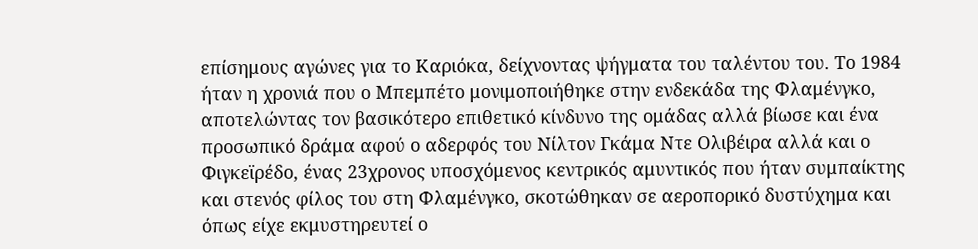επίσημους αγώνες για το Καριόκα, δείχνοντας ψήγματα του ταλέντου του. Το 1984 ήταν η χρονιά που ο Μπεμπέτο μονιμοποιήθηκε στην ενδεκάδα της Φλαμένγκο, αποτελώντας τον βασικότερο επιθετικό κίνδυνο της ομάδας αλλά βίωσε και ένα προσωπικό δράμα αφού ο αδερφός του Νίλτον Γκάμα Ντε Ολιβέιρα αλλά και ο Φιγκεϊρέδο, ένας 23χρονος υποσχόμενος κεντρικός αμυντικός που ήταν συμπαίκτης και στενός φίλος του στη Φλαμένγκο, σκοτώθηκαν σε αεροπορικό δυστύχημα και όπως είχε εκμυστηρευτεί ο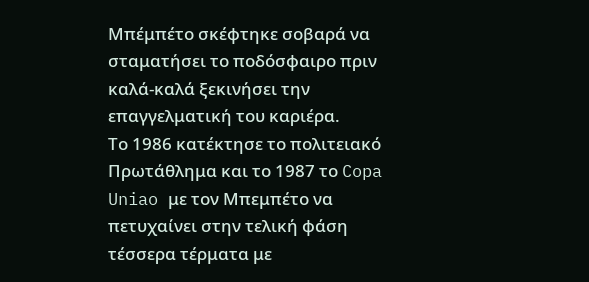Μπέμπέτο σκέφτηκε σοβαρά να σταματήσει το ποδόσφαιρο πριν καλά-καλά ξεκινήσει την επαγγελματική του καριέρα.
Το 1986 κατέκτησε το πολιτειακό Πρωτάθλημα και το 1987 το Copa Uniao με τον Μπεμπέτο να πετυχαίνει στην τελική φάση τέσσερα τέρματα με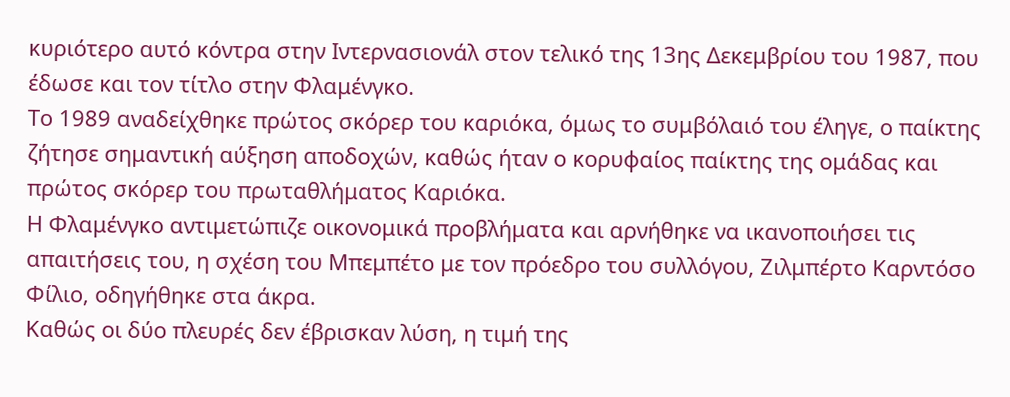κυριότερο αυτό κόντρα στην Ιντερνασιονάλ στον τελικό της 13ης Δεκεμβρίου του 1987, που έδωσε και τον τίτλο στην Φλαμένγκο.
Το 1989 αναδείχθηκε πρώτος σκόρερ του καριόκα, όμως το συμβόλαιό του έληγε, ο παίκτης ζήτησε σημαντική αύξηση αποδοχών, καθώς ήταν ο κορυφαίος παίκτης της ομάδας και πρώτος σκόρερ του πρωταθλήματος Καριόκα.
Η Φλαμένγκο αντιμετώπιζε οικονομικά προβλήματα και αρνήθηκε να ικανοποιήσει τις απαιτήσεις του, η σχέση του Μπεμπέτο με τον πρόεδρο του συλλόγου, Ζιλμπέρτο Καρντόσο Φίλιο, οδηγήθηκε στα άκρα.
Καθώς οι δύο πλευρές δεν έβρισκαν λύση, η τιμή της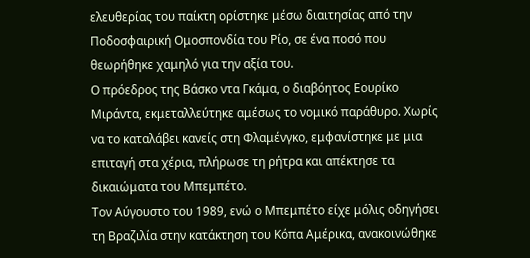ελευθερίας του παίκτη ορίστηκε μέσω διαιτησίας από την Ποδοσφαιρική Ομοσπονδία του Ρίο, σε ένα ποσό που θεωρήθηκε χαμηλό για την αξία του.
Ο πρόεδρος της Βάσκο ντα Γκάμα, ο διαβόητος Εουρίκο Μιράντα, εκμεταλλεύτηκε αμέσως το νομικό παράθυρο. Χωρίς να το καταλάβει κανείς στη Φλαμένγκο, εμφανίστηκε με μια επιταγή στα χέρια, πλήρωσε τη ρήτρα και απέκτησε τα δικαιώματα του Μπεμπέτο.
Τον Αύγουστο του 1989, ενώ ο Μπεμπέτο είχε μόλις οδηγήσει τη Βραζιλία στην κατάκτηση του Κόπα Αμέρικα, ανακοινώθηκε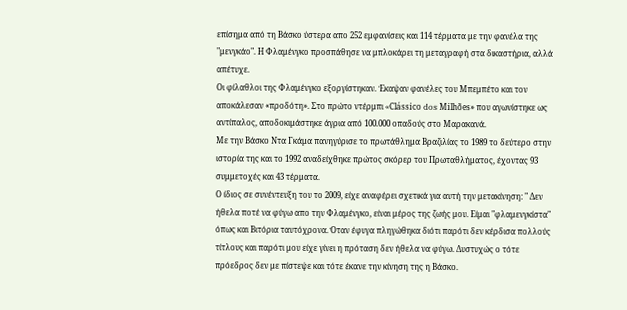επίσημα από τη Βάσκο ύστερα απο 252 εμφανίσεις και 114 τέρματα με την φανέλα της "μενγκάο". Η Φλαμένγκο προσπάθησε να μπλοκάρει τη μεταγραφή στα δικαστήρια, αλλά απέτυχε.
Οι φίλαθλοι της Φλαμένγκο εξοργίστηκαν. Έκαψαν φανέλες του Μπεμπέτο και τον αποκάλεσαν «προδότη». Στο πρώτο ντέρμπι «Clássico dos Milhões» που αγωνίστηκε ως αντίπαλος, αποδοκιμάστηκε άγρια από 100.000 οπαδούς στο Μαρακανά.
Με την Βάσκο Ντα Γκάμα πανηγύρισε το πρωτάθλημα Βραζιλίας το 1989 το δεύτερο στην ιστορία της και το 1992 αναδείχθηκε πρώτος σκόρερ του Πρωταθλήματος, έχοντας 93 συμμετοχές και 43 τέρματα.
Ο ίδιος σε συνέντευξη του το 2009, είχε αναφέρει σχετικά για αυτή την μετακίνηση: " Δεν ήθελα ποτέ να φύγω απο την Φλαμένγκο, είναι μέρος της ζωής μου. Είμαι "φλαμενγκίστα" όπως και Βιτόρια ταυτόχρονα. Όταν έφυγα πληγώθηκα διότι παρότι δεν κέρδισα πολλούς τίτλους και παρότι μου είχε γίνει η πρόταση δεν ήθελα να φύγω. Δυστυχώς ο τότε πρόεδρος δεν με πίστεψε και τότε έκανε την κίνηση της η Βάσκο.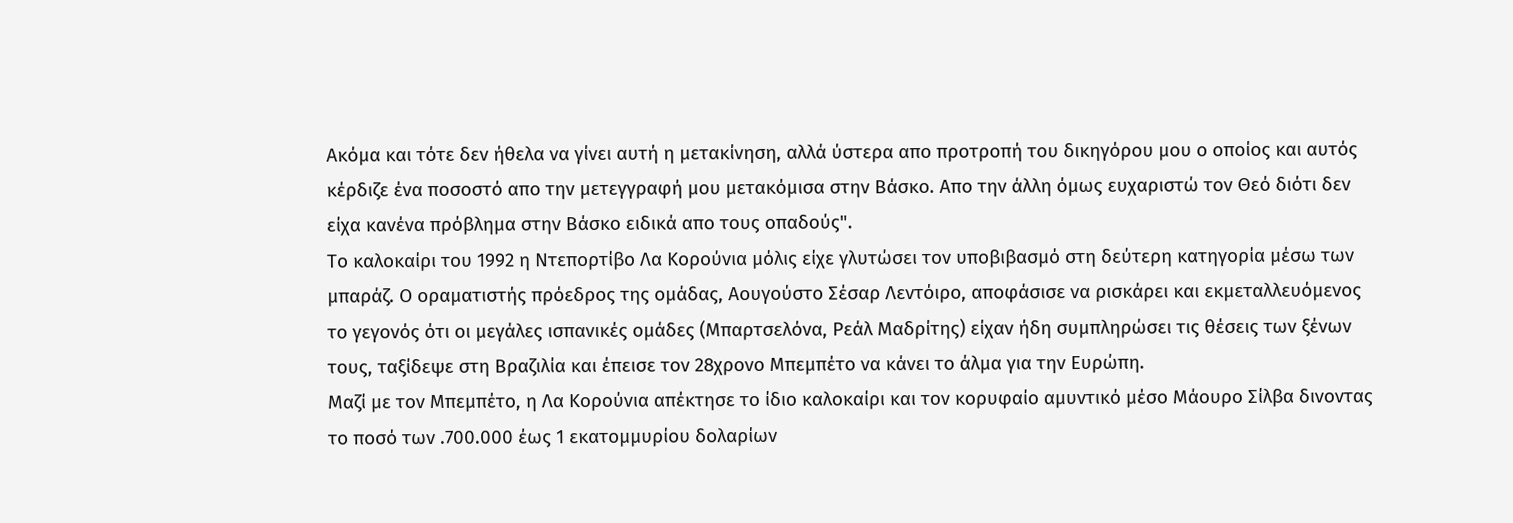Ακόμα και τότε δεν ήθελα να γίνει αυτή η μετακίνηση, αλλά ύστερα απο προτροπή του δικηγόρου μου ο οποίος και αυτός κέρδιζε ένα ποσοστό απο την μετεγγραφή μου μετακόμισα στην Βάσκο. Απο την άλλη όμως ευχαριστώ τον Θεό διότι δεν είχα κανένα πρόβλημα στην Βάσκο ειδικά απο τους οπαδούς".
Το καλοκαίρι του 1992 η Ντεπορτίβο Λα Κορούνια μόλις είχε γλυτώσει τον υποβιβασμό στη δεύτερη κατηγορία μέσω των μπαράζ. Ο οραματιστής πρόεδρος της ομάδας, Αουγούστο Σέσαρ Λεντόιρο, αποφάσισε να ρισκάρει και εκμεταλλευόμενος το γεγονός ότι οι μεγάλες ισπανικές ομάδες (Μπαρτσελόνα, Ρεάλ Μαδρίτης) είχαν ήδη συμπληρώσει τις θέσεις των ξένων τους, ταξίδεψε στη Βραζιλία και έπεισε τον 28χρονο Μπεμπέτο να κάνει το άλμα για την Ευρώπη.
Μαζί με τον Μπεμπέτο, η Λα Κορούνια απέκτησε το ίδιο καλοκαίρι και τον κορυφαίο αμυντικό μέσο Μάουρο Σίλβα δινοντας το ποσό των .700.000 έως 1 εκατομμυρίου δολαρίων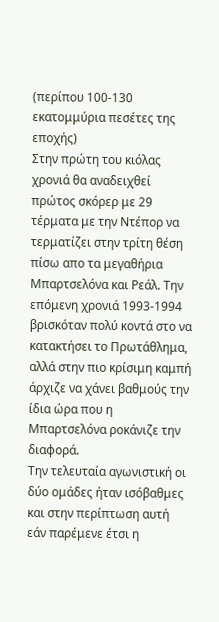(περίπου 100-130 εκατομμύρια πεσέτες της εποχής)
Στην πρώτη του κιόλας χρονιά θα αναδειχθεί πρώτος σκόρερ με 29 τέρματα με την Ντέπορ να τερματίζει στην τρίτη θέση πίσω απο τα μεγαθήρια Μπαρτσελόνα και Ρεάλ. Την επόμενη χρονιά 1993-1994 βρισκόταν πολύ κοντά στο να κατακτήσει το Πρωτάθλημα, αλλά στην πιο κρίσιμη καμπή άρχιζε να χάνει βαθμούς την ίδια ώρα που η Μπαρτσελόνα ροκάνιζε την διαφορά.
Την τελευταία αγωνιστική οι δύο ομάδες ήταν ισόβαθμες και στην περίπτωση αυτή εάν παρέμενε έτσι η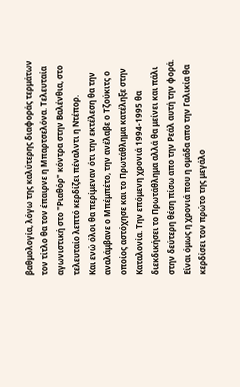βαθμολογία, λόγω της καλύτερης διαφοράς τερμάτων τον τίτλο θα τον έπαιρνε η Μπαρτσελόνα. Τελευταία αγωνιστική στο "Ριαθόρ" κόντρα στην Βαλένθια, στο τελευταίο λεπτό κερδίζει πέναλντι η Ντέπορ.
Και ενώ όλοι θα περίμεναν ότι την εκτέλεση θα την αναλάμβανε ο Μπέμπέτο, την ανέλαβε ο Τζούκιτς ο οποίος αστόχησε και το Πρωτάθλημα κατέληξε στην Καταλονία. Την επόμενη χρονιά 1994-1995 θα διεκδικήσει το Πρωτάθλημα αλλά θα μείνει και πάλι στην δεύτερη θέση πίσω απο την Ρεάλ αυτή την φορά.
Είναι όμως η χρονιά που η ομάδα απο την Γαλικία θα κερδίσει τον πρώτο της μεγάλο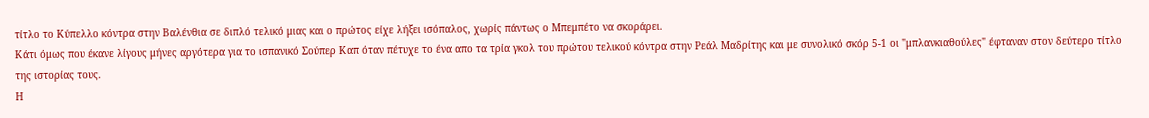τίτλο το Κύπελλο κόντρα στην Βαλένθια σε διπλό τελικό μιας και ο πρώτος είχε λήξει ισόπαλος, χωρίς πάντως ο Μπεμπέτο να σκοράρει.
Κάτι όμως που έκανε λίγους μήνες αργότερα για το ισπανικό Σούπερ Καπ όταν πέτυχε το ένα απο τα τρία γκολ του πρώτου τελικού κόντρα στην Ρεάλ Μαδρίτης και με συνολικό σκόρ 5-1 οι "μπλανκιαθούλες" έφταναν στον δεύτερο τίτλο της ιστορίας τους.
Η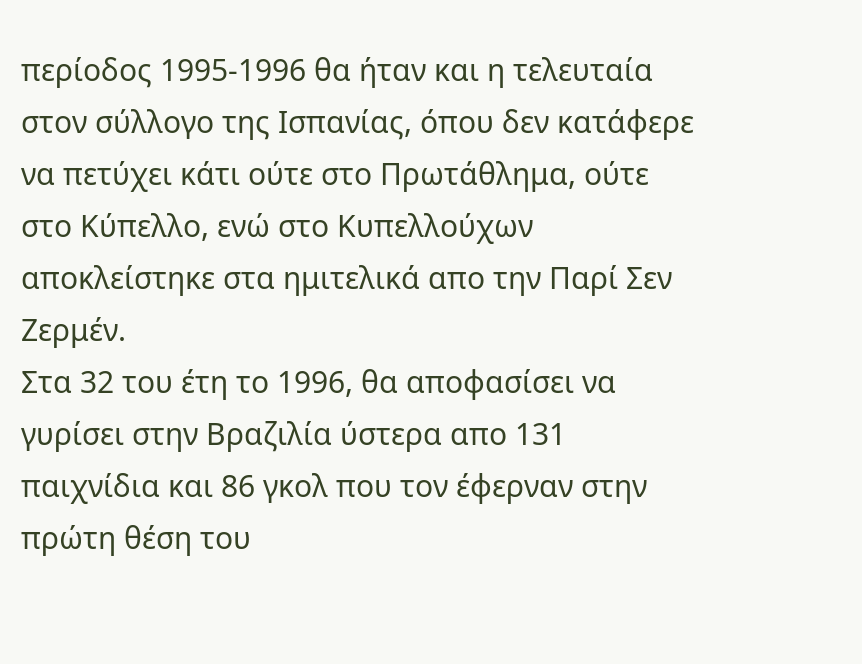περίοδος 1995-1996 θα ήταν και η τελευταία στον σύλλογο της Ισπανίας, όπου δεν κατάφερε να πετύχει κάτι ούτε στο Πρωτάθλημα, ούτε στο Κύπελλο, ενώ στο Κυπελλούχων αποκλείστηκε στα ημιτελικά απο την Παρί Σεν Ζερμέν.
Στα 32 του έτη το 1996, θα αποφασίσει να γυρίσει στην Βραζιλία ύστερα απο 131 παιχνίδια και 86 γκολ που τον έφερναν στην πρώτη θέση του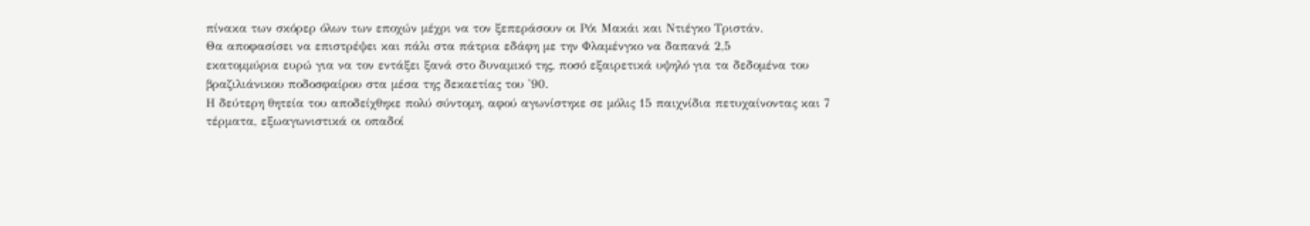πίνακα των σκόρερ όλων των εποχών μέχρι να τον ξεπεράσουν οι Ρόι Μακάι και Ντιέγκο Τριστάν.
Θα αποφασίσει να επιστρέψει και πάλι στα πάτρια εδάφη με την Φλαμένγκο να δαπανά 2,5
εκατομμύρια ευρώ για να τον εντάξει ξανά στο δυναμικό της, ποσό εξαιρετικά υψηλό για τα δεδομένα του βραζιλιάνικου ποδοσφαίρου στα μέσα της δεκαετίας του '90.
Η δεύτερη θητεία του αποδείχθηκε πολύ σύντομη, αφού αγωνίστηκε σε μόλις 15 παιχνίδια πετυχαίνοντας και 7 τέρματα, εξωαγωνιστικά οι οπαδοί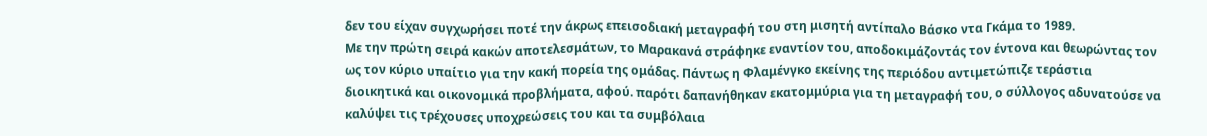δεν του είχαν συγχωρήσει ποτέ την άκρως επεισοδιακή μεταγραφή του στη μισητή αντίπαλο Βάσκο ντα Γκάμα το 1989.
Με την πρώτη σειρά κακών αποτελεσμάτων, το Μαρακανά στράφηκε εναντίον του, αποδοκιμάζοντάς τον έντονα και θεωρώντας τον ως τον κύριο υπαίτιο για την κακή πορεία της ομάδας. Πάντως η Φλαμένγκο εκείνης της περιόδου αντιμετώπιζε τεράστια διοικητικά και οικονομικά προβλήματα, αφού. παρότι δαπανήθηκαν εκατομμύρια για τη μεταγραφή του, ο σύλλογος αδυνατούσε να καλύψει τις τρέχουσες υποχρεώσεις του και τα συμβόλαια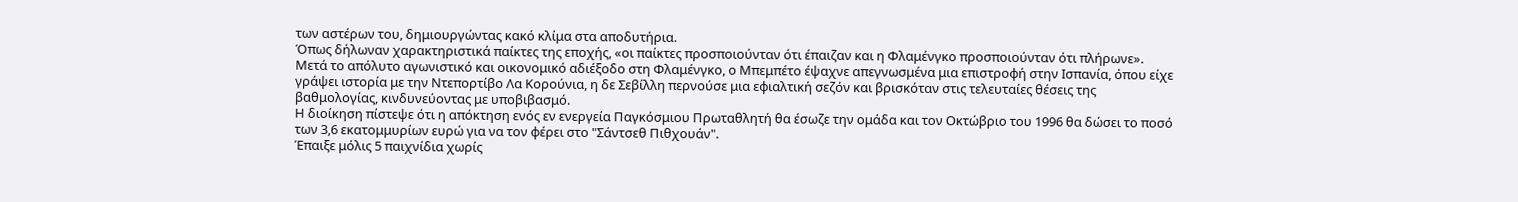των αστέρων του, δημιουργώντας κακό κλίμα στα αποδυτήρια.
Όπως δήλωναν χαρακτηριστικά παίκτες της εποχής, «οι παίκτες προσποιούνταν ότι έπαιζαν και η Φλαμένγκο προσποιούνταν ότι πλήρωνε». Μετά το απόλυτο αγωνιστικό και οικονομικό αδιέξοδο στη Φλαμένγκο, ο Μπεμπέτο έψαχνε απεγνωσμένα μια επιστροφή στην Ισπανία, όπου είχε γράψει ιστορία με την Ντεπορτίβο Λα Κορούνια, η δε Σεβίλλη περνούσε μια εφιαλτική σεζόν και βρισκόταν στις τελευταίες θέσεις της βαθμολογίας, κινδυνεύοντας με υποβιβασμό.
Η διοίκηση πίστεψε ότι η απόκτηση ενός εν ενεργεία Παγκόσμιου Πρωταθλητή θα έσωζε την ομάδα και τον Οκτώβριο του 1996 θα δώσει το ποσό των 3,6 εκατομμυρίων ευρώ για να τον φέρει στο "Σάντσεθ Πιθχουάν".
Έπαιξε μόλις 5 παιχνίδια χωρίς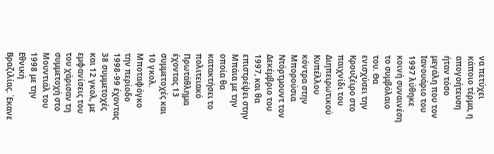να πετύχει κάποιο τέρμα, η απογοήτευση ήταν τόσο μεγάλη που τον Ιανουάριο του 1997 λύθηκε κοινή συναινέση το συμβόλαιο του. Θα ενισχύσει την Κρουζέιρο στο παιχνίδι του Διηπειρωτικού Κυπέλλου κόντρα στην Μπορούσια Ντόρτμουντ τον Δεκέμβριο του 1997, και θα επιστρέψει στην Μπάια με την οποία θα κατακτήσει το πολιτειακό Πρωτάθλημα έχοντας 13 συμμετοχές και 10 γκολ.
Μποταφόγκο την περίοδο 1998-99 έχοντας 38 συμμετοχές και 12 γκολ, με εμφανίσεις του του χάρισαν τη συμμετοχή στο Μουντιάλ του 1998 με την Εθνική Βραζιλίας. Έκανε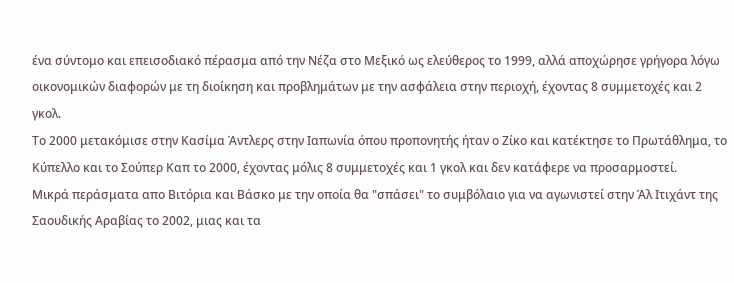ένα σύντομο και επεισοδιακό πέρασμα από την Νέζα στο Μεξικό ως ελεύθερος το 1999, αλλά αποχώρησε γρήγορα λόγω οικονομικών διαφορών με τη διοίκηση και προβλημάτων με την ασφάλεια στην περιοχή, έχοντας 8 συμμετοχές και 2 γκολ.
Το 2000 μετακόμισε στην Κασίμα Άντλερς στην Ιαπωνία όπου προπονητής ήταν ο Ζίκο και κατέκτησε το Πρωτάθλημα, το Κύπελλο και το Σούπερ Καπ το 2000, έχοντας μόλις 8 συμμετοχές και 1 γκολ και δεν κατάφερε να προσαρμοστεί.
Μικρά περάσματα απο Βιτόρια και Βάσκο με την οποία θα "σπάσει" το συμβόλαιο για να αγωνιστεί στην Άλ Ιτιχάντ της Σαουδικής Αραβίας το 2002, μιας και τα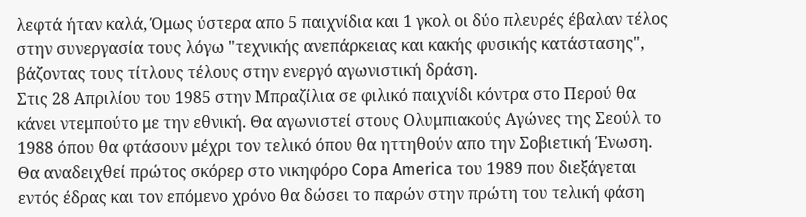λεφτά ήταν καλά, Όμως ύστερα απο 5 παιχνίδια και 1 γκολ οι δύο πλευρές έβαλαν τέλος στην συνεργασία τους λόγω "τεχνικής ανεπάρκειας και κακής φυσικής κατάστασης", βάζοντας τους τίτλους τέλους στην ενεργό αγωνιστική δράση.
Στις 28 Απριλίου του 1985 στην Μπραζίλια σε φιλικό παιχνίδι κόντρα στο Περού θα κάνει ντεμπούτο με την εθνική. Θα αγωνιστεί στους Ολυμπιακούς Αγώνες της Σεούλ το 1988 όπου θα φτάσουν μέχρι τον τελικό όπου θα ηττηθούν απο την Σοβιετική Ένωση.
Θα αναδειχθεί πρώτος σκόρερ στο νικηφόρο Copa America του 1989 που διεξάγεται εντός έδρας και τον επόμενο χρόνο θα δώσει το παρών στην πρώτη του τελική φάση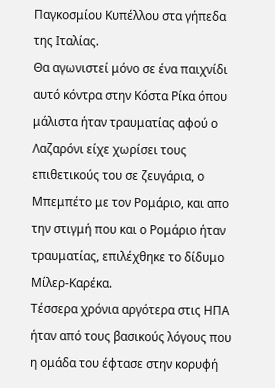Παγκοσμίου Κυπέλλου στα γήπεδα της Ιταλίας.
Θα αγωνιστεί μόνο σε ένα παιχνίδι αυτό κόντρα στην Κόστα Ρίκα όπου μάλιστα ήταν τραυματίας αφού ο Λαζαρόνι είχε χωρίσει τους επιθετικούς του σε ζευγάρια, ο Μπεμπέτο με τον Ρομάριο, και απο την στιγμή που και ο Ρομάριο ήταν τραυματίας, επιλέχθηκε το δίδυμο Μίλερ-Καρέκα.
Τέσσερα χρόνια αργότερα στις ΗΠΑ ήταν από τους βασικούς λόγους που η ομάδα του έφτασε στην κορυφή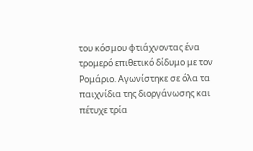του κόσμου φτιάχνοντας ένα τρομερό επιθετικό δίδυμο με τον Ρομάριο. Αγωνίστηκε σε όλα τα παιχνίδια της διοργάνωσης και πέτυχε τρία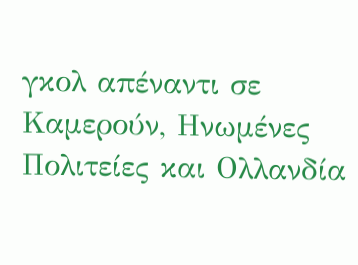γκολ απέναντι σε Καμερούν, Ηνωμένες Πολιτείες και Ολλανδία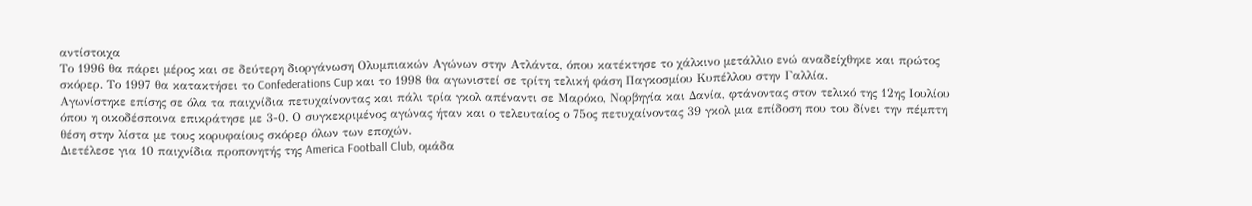αντίστοιχα
Το 1996 θα πάρει μέρος και σε δεύτερη διοργάνωση Ολυμπιακών Αγώνων στην Ατλάντα, όπου κατέκτησε το χάλκινο μετάλλιο ενώ αναδείχθηκε και πρώτος σκόρερ. Το 1997 θα κατακτήσει το Confederations Cup και το 1998 θα αγωνιστεί σε τρίτη τελική φάση Παγκοσμίου Κυπέλλου στην Γαλλία.
Αγωνίστηκε επίσης σε όλα τα παιχνίδια πετυχαίνοντας και πάλι τρία γκολ απέναντι σε Μαρόκο, Νορβηγία και Δανία, φτάνοντας στον τελικό της 12ης Ιουλίου όπου η οικοδέσποινα επικράτησε με 3-0. Ο συγκεκριμένος αγώνας ήταν και ο τελευταίος ο 75ος πετυχαίνοντας 39 γκολ μια επίδοση που του δίνει την πέμπτη θέση στην λίστα με τους κορυφαίους σκόρερ όλων των εποχών.
Διετέλεσε για 10 παιχνίδια προπονητής της America Football Club, ομάδα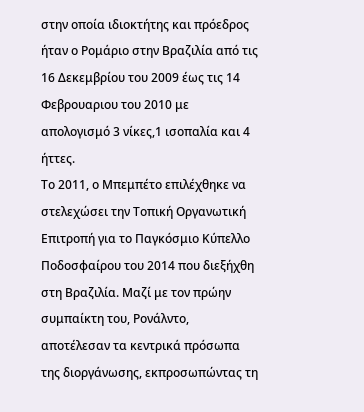στην οποία ιδιοκτήτης και πρόεδρος ήταν ο Ρομάριο στην Βραζιλία από τις 16 Δεκεμβρίου του 2009 έως τις 14 Φεβρουαριου του 2010 με απολογισμό 3 νίκες,1 ισοπαλία και 4 ήττες.
Το 2011, ο Μπεμπέτο επιλέχθηκε να στελεχώσει την Τοπική Οργανωτική Επιτροπή για το Παγκόσμιο Κύπελλο Ποδοσφαίρου του 2014 που διεξήχθη στη Βραζιλία. Μαζί με τον πρώην συμπαίκτη του, Ρονάλντο, αποτέλεσαν τα κεντρικά πρόσωπα της διοργάνωσης, εκπροσωπώντας τη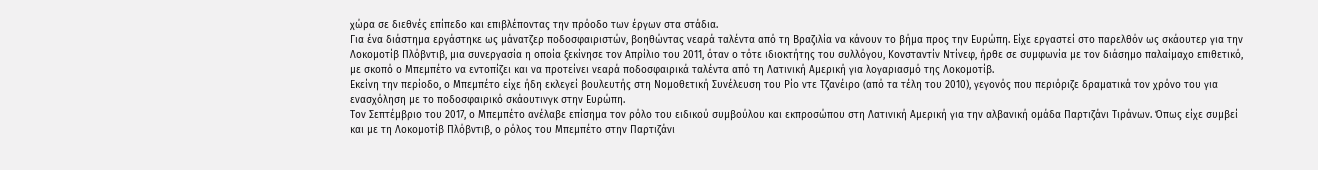χώρα σε διεθνές επίπεδο και επιβλέποντας την πρόοδο των έργων στα στάδια.
Για ένα διάστημα εργάστηκε ως μάνατζερ ποδοσφαιριστών, βοηθώντας νεαρά ταλέντα από τη Βραζιλία να κάνουν το βήμα προς την Ευρώπη. Είχε εργαστεί στο παρελθόν ως σκάουτερ για την Λοκομοτίβ Πλόβντιβ, μια συνεργασία η οποία ξεκίνησε τον Απρίλιο του 2011, όταν ο τότε ιδιοκτήτης του συλλόγου, Κονσταντίν Ντίνεφ, ήρθε σε συμφωνία με τον διάσημο παλαίμαχο επιθετικό, με σκοπό ο Μπεμπέτο να εντοπίζει και να προτείνει νεαρά ποδοσφαιρικά ταλέντα από τη Λατινική Αμερική για λογαριασμό της Λοκομοτίβ.
Εκείνη την περίοδο, ο Μπεμπέτο είχε ήδη εκλεγεί βουλευτής στη Νομοθετική Συνέλευση του Ρίο ντε Τζανέιρο (από τα τέλη του 2010), γεγονός που περιόριζε δραματικά τον χρόνο του για ενασχόληση με το ποδοσφαιρικό σκάουτινγκ στην Ευρώπη.
Τον Σεπτέμβριο του 2017, ο Μπεμπέτο ανέλαβε επίσημα τον ρόλο του ειδικού συμβούλου και εκπροσώπου στη Λατινική Αμερική για την αλβανική ομάδα Παρτιζάνι Τιράνων. Όπως είχε συμβεί και με τη Λοκομοτίβ Πλόβντιβ, ο ρόλος του Μπεμπέτο στην Παρτιζάνι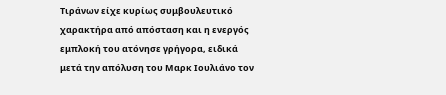Τιράνων είχε κυρίως συμβουλευτικό χαρακτήρα από απόσταση και η ενεργός εμπλοκή του ατόνησε γρήγορα, ειδικά μετά την απόλυση του Μαρκ Ιουλιάνο τον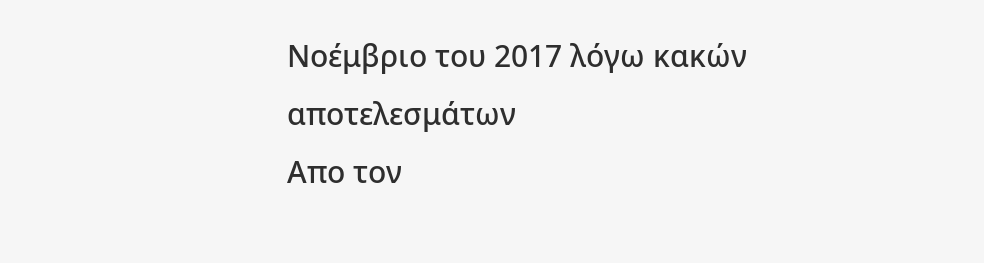Νοέμβριο του 2017 λόγω κακών αποτελεσμάτων
Απο τον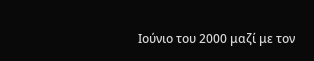Ιούνιο του 2000 μαζί με τον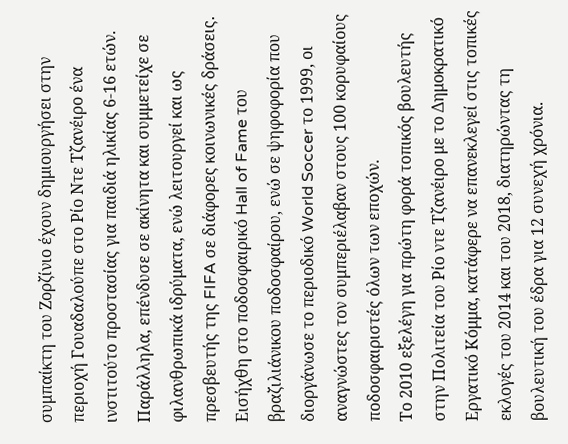συμπαίκτη του Ζορζίνιο έχουν δημιουργήσει στην περιοχή Γουαδαλούπε στο Ρίο Ντε Τζανέιρο ένα ινστιτούτο προστασίας για παιδιά ηλικίας 6-16 ετών. Παράλληλα, επένδυσε σε ακίνητα και συμμετείχε σε φιλανθρωπικά ιδρύματα, ενώ λειτουργεί και ως πρεσβευτής της FIFA σε διάφορες κοινωνικές δράσεις.
Εισήχθη στο ποδοσφαιρικό Hall of Fame του βραζιλιάνικου ποδοσφαίρου, ενώ σε ψηφοφορία που διοργάνωσε το περιοδικό World Soccer το 1999, οι αναγνώστες τον συμπεριέλαβαν στους 100 κορυφαίους ποδοσφαιριστές όλων των εποχών.
Το 2010 εξελέγη για πρώτη φορά τοπικός βουλευτής στην Πολιτεία του Ρίο ντε Τζανέιρο με το Δημοκρατικό Εργατικό Κόμμα, κατάφερε να επανεκλεγεί στις τοπικές εκλογές του 2014 και του 2018, διατηρώντας τη βουλευτική του έδρα για 12 συνεχή χρόνια.